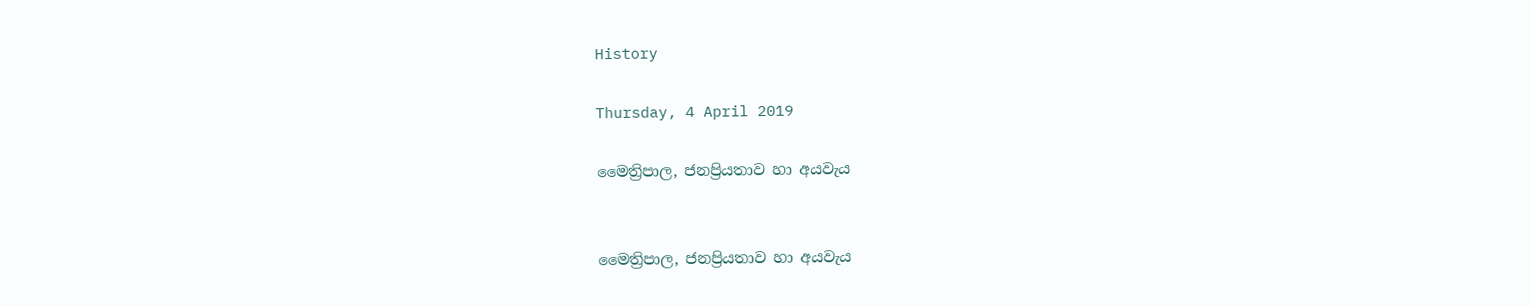History

Thursday, 4 April 2019

මෛත්‍රිපාල, ජනප්‍රියතාව හා අයවැය


මෛත්‍රිපාල, ජනප්‍රියතාව හා අයවැය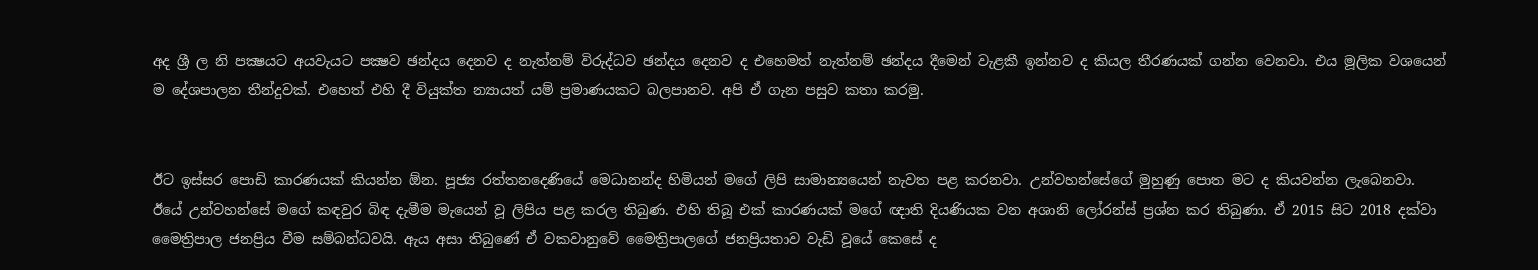අද ශ්‍රී ල නි පක්‍ෂයට අයවැයට පක්‍ෂව ඡන්දය දෙනව ද නැත්නම් විරුද්ධව ඡන්දය දෙනව ද එහෙමත් නැත්නම් ඡන්දය දීමෙන් වැළකී ඉන්නව ද කියල තීරණයක් ගන්න වෙනවා. එය මූලික වශයෙන් ම දේශපාලන තීන්දුවක්. එහෙත් එහි දී වියුක්ත න්‍යායත් යම් ප්‍රමාණයකට බලපානව. අපි ඒ ගැන පසුව කතා කරමු.


ඊට ඉස්සර පොඩි කාරණයක් කියන්න ඕන. පූජ්‍ය රත්තනදෙණියේ මෙධානන්ද හිමියන් මගේ ලිපි සාමාන්‍යයෙන් නැවත පළ කරනවා. උන්වහන්සේගේ මුහුණු පොත මට ද කියවන්න ලැබෙනවා. ඊයේ උන්වහන්සේ මගේ කඳවුර බිඳ දැමීම මැයෙන් වූ ලිපිය පළ කරල තිබුණ. එහි තිබූ එක් කාරණයක් මගේ ඥාති දියණියක වන අශානි ලෝරන්ස් ප්‍රශ්න කර තිබුණා. ඒ 2015 සිට 2018 දක්වා මෛත්‍රිපාල ජනප්‍රිය වීම සම්බන්ධවයි. ඇය අසා තිබුණේ ඒ වකවානුවේ මෛත්‍රිපාලගේ ජනප්‍රියතාව වැඩි වූයේ කෙසේ ද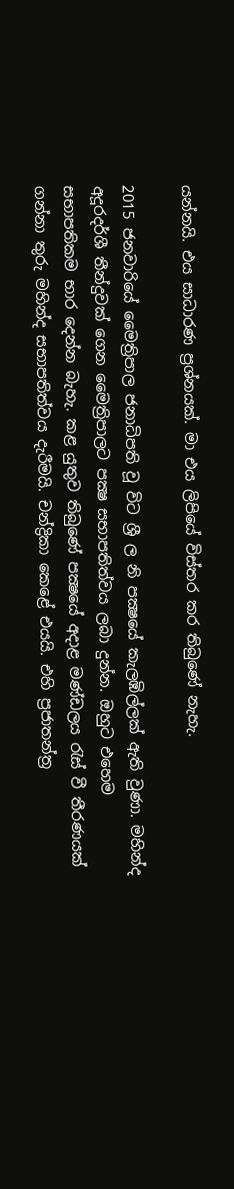යන්නයි. එය සාධාරණ ප්‍රශ්නයක්. මා එය ලිපියේ විස්තර කර තිබුණේ නැහැ.

2015 ජනවාරියේ මෛත්‍රිපාල ජනාධිපති වූ විට ශ්‍රී ල නි පක්‍ෂයේ කැලඹිල්ලක් ඇති වුණා. මහින්ද අදූරදර්ශී තීන්දුවක් ගෙන මෛත්‍රිපාලට පක්‍ෂ සභාපතිත්වය ලබා දුන්න. ඔහුට එහෙම සභාපතිකම භාර දෙන්න බැහැ. කළ යුතුව තිබුණේ පක්‍ෂයේ අදාළ මණ්ඩලය රැස් වී තීරණයක් ගන්නා තුරු මහින්ද සභාපතිත්වය දැරීමයි. චන්ද්‍රිකා කෙළේ එයයි. එහි ප්‍රජාතන්ත්‍ර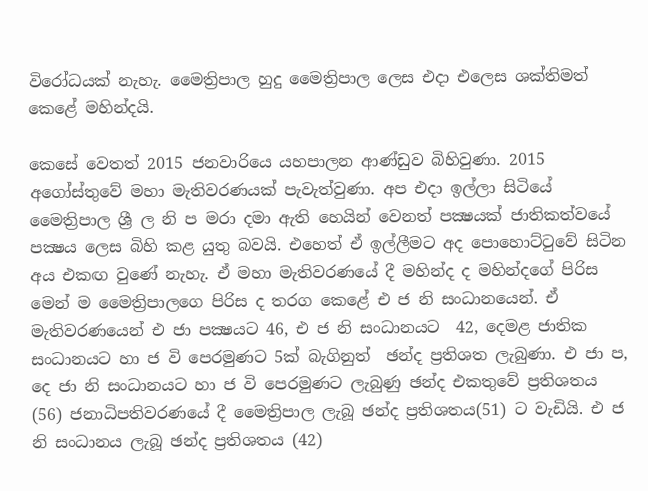විරෝධයක් නැහැ. මෛත්‍රිපාල හුදු මෛත්‍රිපාල ලෙස එදා එලෙස ශක්තිමත් කෙළේ මහින්දයි.

කෙසේ වෙතත් 2015 ජනවාරියෙ යහපාලන ආණ්ඩුව බිහිවුණා. 2015 අගෝස්තුවේ මහා මැතිවරණයක් පැවැත්වුණා. අප එදා ඉල්ලා සිටියේ මෛත්‍රිපාල ශ්‍රී ල නි ප මරා දමා ඇති හෙයින් වෙනත් පක්‍ෂයක් ජාතිකත්වයේ පක්‍ෂය ලෙස බිහි කළ යුතු බවයි. එහෙත් ඒ ඉල්ලීමට අද පොහොට්ටුවේ සිටින අය එකඟ වුණේ නැහැ. ඒ මහා මැතිවරණයේ දී මහින්ද ද මහින්දගේ පිරිස මෙන් ම මෛත්‍රිපාලගෙ පිරිස ද තරග කෙළේ එ ජ නි සංධානයෙන්. ඒ මැතිවරණයෙන් එ ජා පක්‍ෂයට 46, එ ජ නි සංධානයට  42, දෙමළ ජාතික සංධානයට හා ජ වි පෙරමුණට 5ක් බැගිනුත්  ඡන්ද ප්‍රතිශත ලැබුණා. එ ජා ප, දෙ ජා නි සංධානයට හා ජ වි පෙරමුණට ලැබුණු ඡන්ද එකතුවේ ප්‍රතිශතය (56) ජනාධිපතිවරණයේ දී මෛත්‍රිපාල ලැබූ ඡන්ද ප්‍රතිශතය(51) ට වැඩියි. එ ජ නි සංධානය ලැබූ ඡන්ද ප්‍රතිශතය (42)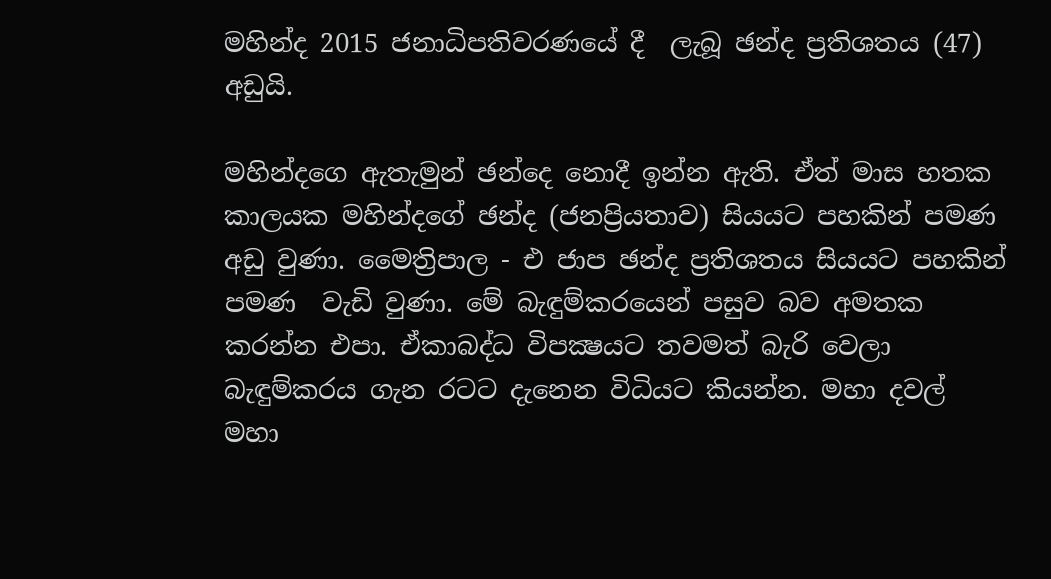මහින්ද 2015 ජනාධිපතිවරණයේ දී  ලැබූ ඡන්ද ප්‍රතිශතය (47)  අඩුයි.

මහින්දගෙ ඇතැමුන් ඡන්දෙ නොදී ඉන්න ඇති. ඒත් මාස හතක කාලයක මහින්දගේ ඡන්ද (ජනප්‍රියතාව) සියයට පහකින් පමණ  අඩු වුණා. මෛත්‍රිපාල - එ ජාප ඡන්ද ප්‍රතිශතය සියයට පහකින් පමණ  වැඩි වුණා. මේ බැඳුම්කරයෙන් පසුව බව අමතක කරන්න එපා. ඒකාබද්ධ විපක්‍ෂයට තවමත් බැරි වෙලා බැඳුම්කරය ගැන රටට දැනෙන විධියට කියන්න. මහා දවල් මහා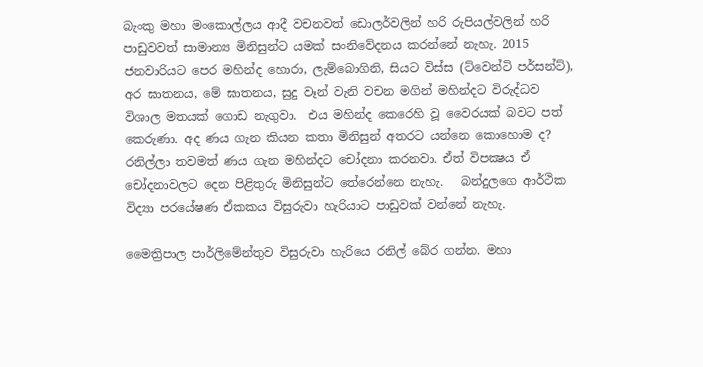බැංකු මහා මංකොල්ලය ආදී වචනවත් ඩොලර්වලින් හරි රුපියල්වලින් හරි පාඩුවවත් සාමාන්‍ය මිනිසුන්ට යමක් සංනිවේදනය කරන්නේ නැහැ. 2015 ජනවාරියට පෙර මහින්ද හොරා, ලැම්බොගිනි, සියට විස්ස (ට්වෙන්ටි පර්සන්ට්), අර ඝාතනය, මේ ඝාතනය, සුදු වෑන් වැනි වචන මගින් මහින්දට විරුද්ධව විශාල මතයක් ගොඩ නැගුවා.  එය මහින්ද කෙරෙහි වූ වෛරයක් බවට පත් කෙරුණා. අද ණය ගැන කියන කතා මිනිසුන් අතරට යන්නෙ කොහොම ද? රනිල්ලා තවමත් ණය ගැන මහින්දට චෝදනා කරනවා. ඒත් විපක්‍ෂය ඒ චෝදනාවලට දෙන පිළිතුරු මිනිසුන්ට තේරෙන්නෙ නැහැ.   බන්දුලගෙ ආර්ථික විද්‍යා පරයේෂණ ඒකකය විසුරුවා හැරියාට පාඩුවක් වන්නේ නැහැ.

මෛත්‍රිපාල පාර්ලිමේන්තුව විසුරුවා හැරියෙ රනිල් බේර ගන්න. මහා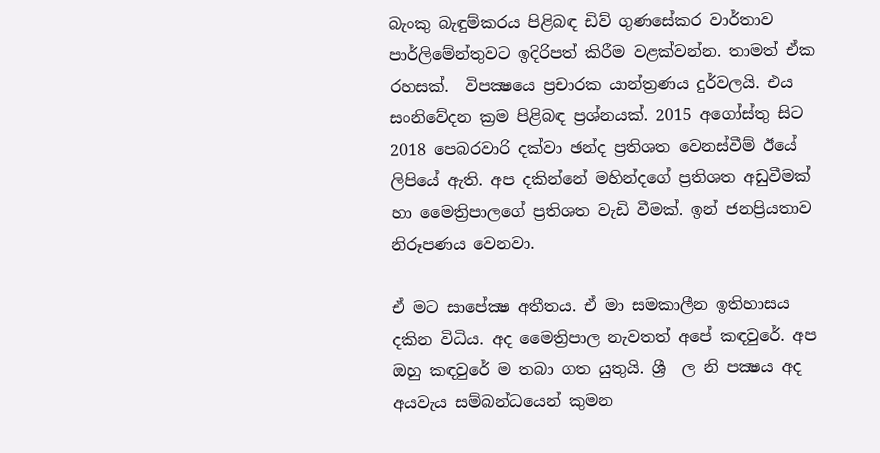බැංකු බැඳුම්කරය පිළිබඳ ඩිව් ගුණසේකර වාර්තාව පාර්ලිමේන්තුවට ඉදිරිපත් කිරීම වළක්වන්න. තාමත් ඒක රහසක්.  විපක්‍ෂයෙ ප්‍රචාරක යාන්ත්‍රණය දුර්වලයි. එය සංනිවේදන ක්‍රම පිළිබඳ ප්‍රශ්නයක්. 2015 අගෝස්තු සිට 2018 පෙබරවාරි දක්වා ඡන්ද ප්‍රතිශත වෙනස්වීම් ඊයේ ලිපියේ ඇති. අප දකින්නේ මහින්දගේ ප්‍රතිශත අඩුවීමක් හා මෛත්‍රිපාලගේ ප්‍රතිශත වැඩි වීමක්. ඉන් ජනප්‍රියතාව නිරූපණය වෙනවා.

ඒ මට සාපේක්‍ෂ අතීතය. ඒ මා සමකාලීන ඉතිහාසය දකින විධිය. අද මෛත්‍රිපාල නැවතත් අපේ කඳවුරේ. අප ඔහු කඳවුරේ ම තබා ගත යුතුයි. ශ්‍රී ‍ ල නි පක්‍ෂය අද අයවැය සම්බන්ධයෙන් කුමන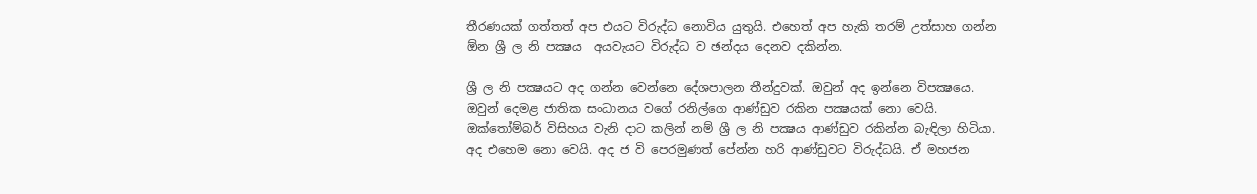තීරණයක් ගත්තත් අප එයට විරුද්ධ නොවිය යුතුයි. එහෙත් අප හැකි තරම් උත්සාහ ගන්න ඕන ශ්‍රී ල නි පක්‍ෂය  අයවැයට විරුද්ධ ව ඡන්දය දෙනව දකින්න.

ශ්‍රී ල නි පක්‍ෂයට අද ගන්න වෙන්නෙ දේශපාලන තීන්දුවක්. ඔවුන් අද ඉන්නෙ විපක්‍ෂයෙ. ඔවුන් දෙමළ ජාතික සංධානය වගේ රනිල්ගෙ ආණ්ඩුව රකින පක්‍ෂයක් නො වෙයි. ඔක්තෝම්බර් විසිහය වැනි දාට කලින් නම් ශ්‍රී ල නි පක්‍ෂය ආණ්ඩුව රකින්න බැඳිලා හිටියා. අද එහෙම නො වෙයි. අද ජ වි පෙරමුණත් පේන්න හරි ආණ්ඩුවට විරුද්ධයි. ඒ මහජන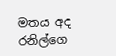මතය අද රනිල්ගෙ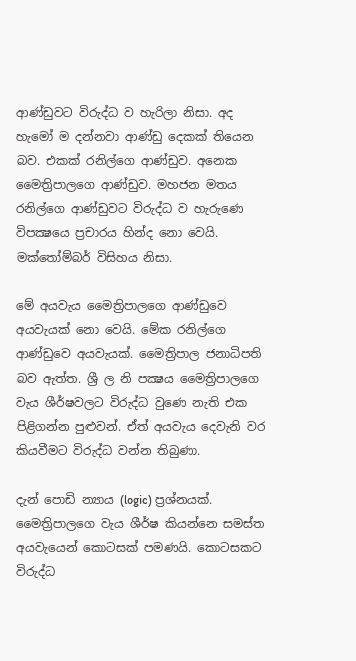ආණ්ඩුවට විරුද්ධ ව හැරිලා නිසා. අද හැමෝ ම දන්නවා ආණ්ඩු දෙකක් තියෙන බව. එකක් රනිල්ගෙ ආණ්ඩුව. අනෙක මෛත්‍රිපාලගෙ ආණ්ඩුව. මහජන මතය රනිල්ගෙ ආණ්ඩුවට විරුද්ධ ව හැරුණෙ විපක්‍ෂයෙ ප්‍රචාරය හින්ද නො වෙයි. මක්තෝම්බර් විසිහය නිසා.

මේ අයවැය මෛත්‍රිපාලගෙ ආණ්ඩුවෙ අයවැයක් නො වෙයි. මේක රනිල්ගෙ ආණ්ඩුවෙ අයවැයක්. මෛත්‍රිපාල ජනාධිපති බව ඇත්ත. ශ්‍රී ල නි පක්‍ෂය මෛත්‍රිපාලගෙ වැය ශීර්ෂවලට විරුද්ධ වුණෙ නැති එක පිළිගන්න පුළුවන්. ඒත් අයවැය දෙවැනි වර කියවීමට විරුද්ධ වන්න තිබුණා.

දැන් පොඩි න්‍යාය (logic) ප්‍රශ්නයක්. මෛත්‍රිපාලගෙ වැය ශීර්ෂ කියන්නෙ සමස්ත අයවැයෙන් කොටසක් පමණයි. කොටසකට විරුද්ධ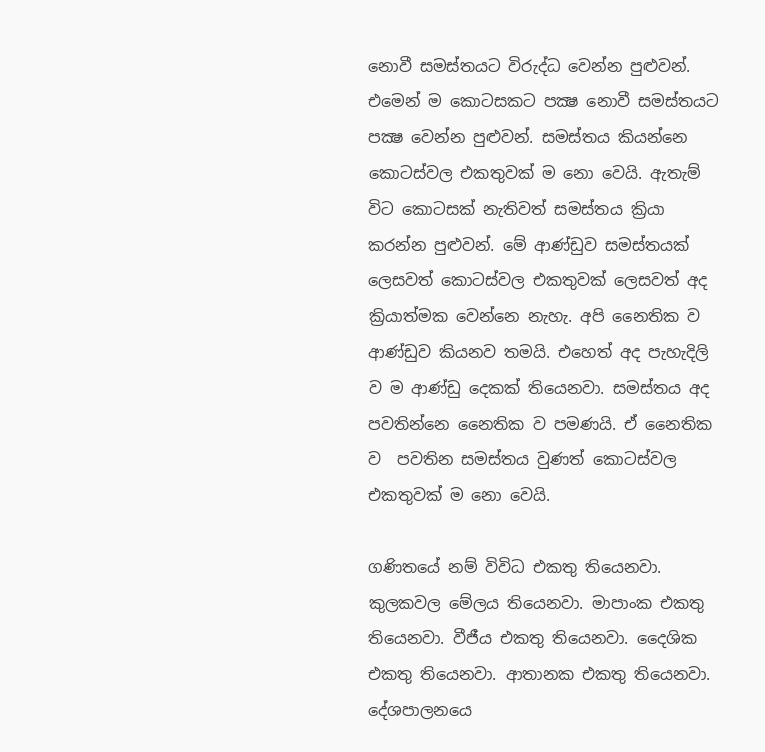නොවී සමස්තයට විරුද්ධ වෙන්න පුළුවන්. එමෙන් ම කොටසකට පක්‍ෂ නොවී සමස්තයට පක්‍ෂ වෙන්න පුළුවන්. සමස්තය කියන්නෙ කොටස්වල එකතුවක් ම නො වෙයි. ඇතැම් විට කොටසක් නැතිවත් සමස්තය ක්‍රියා කරන්න පුළුවන්. මේ ආණ්ඩුව සමස්තයක් ලෙසවත් කොටස්වල එකතුවක් ලෙසවත් අද ක්‍රියාත්මක වෙන්නෙ නැහැ. අපි නෛතික ව  ආණ්ඩුව කියනව තමයි. එහෙත් අද පැහැදිලි ව ම ආණ්ඩු දෙකක් තියෙනවා. සමස්තය අද පවතින්නෙ නෛතික ව පමණයි. ඒ නෛතික ව  පවතින සමස්තය වුණත් කොටස්වල එකතුවක් ම නො වෙයි.

ගණිතයේ නම් විවිධ එකතු තියෙනවා. කුලකවල මේලය තියෙනවා. මාපාංක එකතු තියෙනවා. වීජීය එකතු තියෙනවා. දෛශික එකතු තියෙනවා. ආතානක එකතු තියෙනවා. දේශපාලනයෙ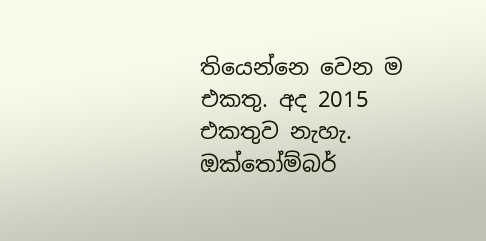තියෙන්නෙ වෙන ම එකතු. අද 2015 එකතුව නැහැ. ඔක්තෝම්බර්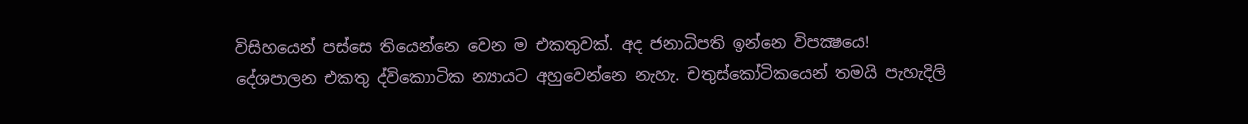විසිහයෙන් පස්සෙ තියෙන්නෙ වෙන ම එකතුවක්. අද ජනාධිපති ඉන්නෙ විපක්‍ෂයෙ! දේශපාලන එකතු ද්විකොාටික න්‍යායට අහුවෙන්නෙ නැහැ. චතුස්කෝටිකයෙන් තමයි පැහැදිලි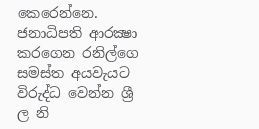කෙරෙන්නෙ.    ජනාධිපති ආරක්‍ෂා කරගෙන රනිල්ගෙ සමස්ත අයවැයට විරුද්ධ වෙන්න ශ්‍රී ල නි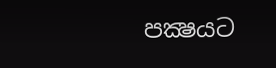පක්‍ෂයට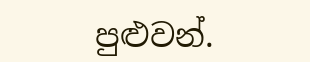පුළුවන්.